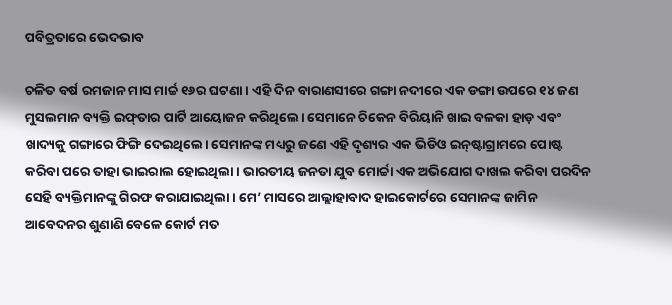ପବିତ୍ରତାରେ ଭେଦଭାବ

ଚଳିତ ବର୍ଷ ରମଜାନ ମାସ ମାର୍ଚ୍ଚ ୧୬ର ଘଟଣା। ଏହି ଦିନ ବାରାଣସୀରେ ଗଙ୍ଗା ନଦୀରେ ଏକ ଡଙ୍ଗା ଉପରେ ୧୪ ଜଣ ମୁସଲମାନ ବ୍ୟକ୍ତି ଇଫ୍‌ତାର ପାର୍ଟି ଆୟୋଜନ କରିଥିଲେ। ସେମାନେ ଚିକେନ ବିରିୟାନି ଖାଇ ବଳକା ହାଡ଼ ଏବଂ ଖାଦ୍ୟକୁ ଗଙ୍ଗାରେ ଫିଙ୍ଗି ଦେଇଥିଲେ। ସେମାନଙ୍କ ମଧ୍ୟରୁ ଜଣେ ଏହି ଦୃଶ୍ୟର ଏକ ଭିଡିଓ ଇନ୍‌ଷ୍ଟାଗ୍ରାମରେ ପୋଷ୍ଟ କରିବା ପରେ ତାହା ଭାଇରାଲ ହୋଇଥିଲା। ଭାରତୀୟ ଜନତା ଯୁବ ମୋର୍ଚ୍ଚା ଏକ ଅଭିଯୋଗ ଦାଖଲ କରିବା ପରଦିନ ସେହି ବ୍ୟକ୍ତିମାନଙ୍କୁ ଗିରଫ କରାଯାଇଥିଲା। ମେ’ ମାସରେ ଆଲ୍ଲାହାବାଦ ହାଇକୋର୍ଟରେ ସେମାନଙ୍କ ଜାମିନ ଆବେଦନର ଶୁଣାଣି ବେଳେ କୋର୍ଟ ମତ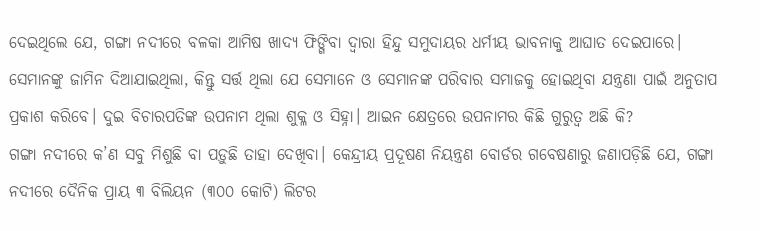ଦେଇଥିଲେ ଯେ, ଗଙ୍ଗା ନଦୀରେ ବଳକା ଆମିଷ ଖାଦ୍ୟ ଫିଙ୍ଗିବା ଦ୍ୱାରା ହିନ୍ଦୁ ସମୁଦାୟର ଧର୍ମୀୟ ଭାବନାକୁ ଆଘାତ ଦେଇପାରେ। ସେମାନଙ୍କୁ ଜାମିନ ଦିଆଯାଇଥିଲା, କିନ୍ତୁ ସର୍ତ୍ତ ଥିଲା ଯେ ସେମାନେ ଓ ସେମାନଙ୍କ ପରିବାର ସମାଜକୁ ହୋଇଥିବା ଯନ୍ତ୍ରଣା ପାଇଁ ଅନୁତାପ ପ୍ରକାଶ କରିବେ। ଦୁଇ ବିଚାରପତିଙ୍କ ଉପନାମ ଥିଲା ଶୁକ୍ଳ ଓ ସିହ୍ନା। ଆଇନ କ୍ଷେତ୍ରରେ ଉପନାମର କିଛି ଗୁରୁତ୍ୱ ଅଛି କି?
ଗଙ୍ଗା ନଦୀରେ କ’ଣ ସବୁ ମିଶୁଛି ବା ପଡ଼ୁଛି ତାହା ଦେଖିବା। କେନ୍ଦ୍ରୀୟ ପ୍ରଦୂଷଣ ନିୟନ୍ତ୍ରଣ ବୋର୍ଡର ଗବେଷଣାରୁ ଜଣାପଡ଼ିଛି ଯେ, ଗଙ୍ଗା ନଦୀରେ ଦୈନିକ ପ୍ରାୟ ୩ ବିଲିୟନ (୩୦୦ କୋଟି) ଲିଟର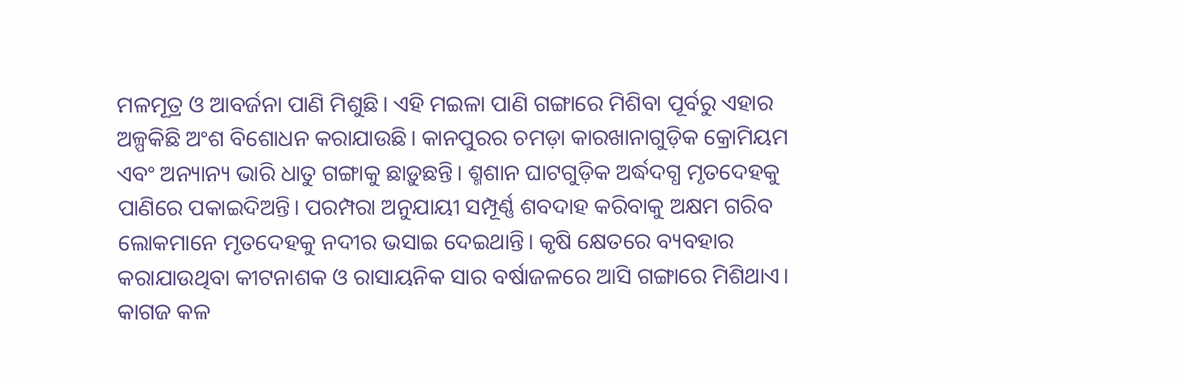ମଳମୂତ୍ର ଓ ଆବର୍ଜନା ପାଣି ମିଶୁଛି। ଏହି ମଇଳା ପାଣି ଗଙ୍ଗାରେ ମିଶିବା ପୂର୍ବରୁ ଏହାର ଅଳ୍ପକିଛି ଅଂଶ ବିଶୋଧନ କରାଯାଉଛି। କାନପୁରର ଚମଡ଼ା କାରଖାନାଗୁଡ଼ିକ କ୍ରୋମିୟମ ଏବଂ ଅନ୍ୟାନ୍ୟ ଭାରି ଧାତୁ ଗଙ୍ଗାକୁ ଛାଡ଼ୁଛନ୍ତି। ଶ୍ମଶାନ ଘାଟଗୁଡ଼ିକ ଅର୍ଦ୍ଧଦଗ୍ଧ ମୃତଦେହକୁ ପାଣିରେ ପକାଇଦିଅନ୍ତି। ପରମ୍ପରା ଅନୁଯାୟୀ ସମ୍ପୂର୍ଣ୍ଣ ଶବଦାହ କରିବାକୁ ଅକ୍ଷମ ଗରିବ ଲୋକମାନେ ମୃତଦେହକୁ ନଦୀର ଭସାଇ ଦେଇଥାନ୍ତି। କୃଷି କ୍ଷେତରେ ବ୍ୟବହାର କରାଯାଉଥିବା କୀଟନାଶକ ଓ ରାସାୟନିକ ସାର ବର୍ଷାଜଳରେ ଆସି ଗଙ୍ଗାରେ ମିଶିଥାଏ। କାଗଜ କଳ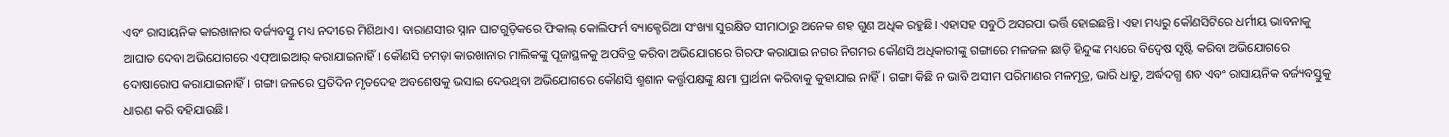ଏବଂ ରାସାୟନିକ କାରଖାନାର ବର୍ଜ୍ୟବସ୍ତୁ ମଧ୍ୟ ନଦୀରେ ମିଶିଥାଏ। ବାରାଣସୀର ସ୍ନାନ ଘାଟଗୁଡ଼ିକରେ ଫିକାଲ୍‌ କୋଲିଫର୍ମ ବ୍ୟାକ୍ଟେରିଆ ସଂଖ୍ୟା ସୁରକ୍ଷିତ ସୀମାଠାରୁ ଅନେକ ଶହ ଗୁଣ ଅଧିକ ରହୁଛି। ଏହାସହ ସବୁଠି ଅସରପା ଭର୍ତ୍ତି ହୋଇଛନ୍ତି। ଏହା ମଧ୍ୟରୁ କୌଣସିଟିରେ ଧର୍ମୀୟ ଭାବନାକୁ ଆଘାତ ଦେବା ଅଭିଯୋଗରେ ଏଫ୍‌ଆଇଆର୍‌ କରାଯାଇନାହିଁ। କୌଣସି ଚମଡ଼ା କାରଖାନାର ମାଲିକଙ୍କୁ ପୂଜାସ୍ଥଳକୁ ଅପବିତ୍ର କରିବା ଅଭିଯୋଗରେ ଗିରଫ କରାଯାଇ ନଗର ନିଗମର କୌଣସି ଅଧିକାରୀଙ୍କୁ ଗଙ୍ଗାରେ ମଳଜଳ ଛାଡ଼ି ହିନ୍ଦୁଙ୍କ ମଧ୍ୟରେ ବିଦ୍ୱେଷ ସୃଷ୍ଟି କରିବା ଅଭିଯୋଗରେ ଦୋଷାରୋପ କରାଯାଇନାହିଁ। ଗଙ୍ଗା ଜଳରେ ପ୍ରତିଦିନ ମୃତଦେହ ଅବଶେଷକୁ ଭସାଇ ଦେଉଥିବା ଅଭିଯୋଗରେ କୌଣସି ଶ୍ମଶାନ କର୍ତ୍ତୃପକ୍ଷଙ୍କୁ କ୍ଷମା ପ୍ରାର୍ଥନା କରିବାକୁ କୁହାଯାଇ ନାହିଁ। ଗଙ୍ଗା କିଛି ନ ଭାବି ଅସୀମ ପରିମାଣର ମଳମୂତ୍ର, ଭାରି ଧାତୁ, ଅର୍ଦ୍ଧଦଗ୍ଧ ଶବ ଏବଂ ରାସାୟନିକ ବର୍ଜ୍ୟବସ୍ତୁକୁ ଧାରଣ କରି ବହିଯାଉଛି।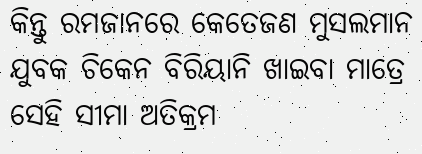କିନ୍ତୁ ରମଜାନରେ କେତେଜଣ ମୁସଲମାନ ଯୁବକ ଚିକେନ ବିରିୟାନି ଖାଇବା ମାତ୍ରେ ସେହି ସୀମା ଅତିକ୍ରମ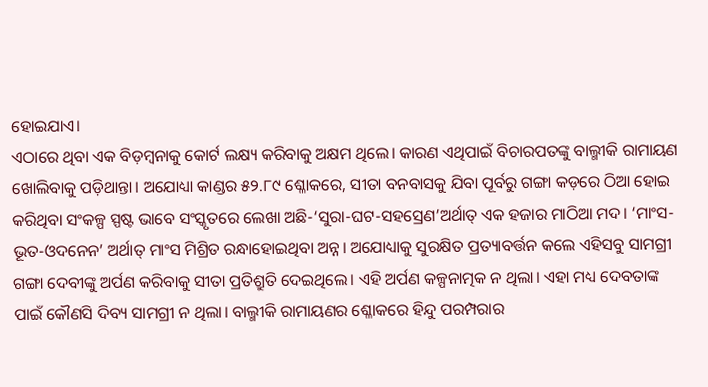ହୋଇଯାଏ।
ଏଠାରେ ଥିବା ଏକ ବିଡ଼ମ୍ବନାକୁ କୋର୍ଟ ଲକ୍ଷ୍ୟ କରିବାକୁ ଅକ୍ଷମ ଥିଲେ। କାରଣ ଏଥିପାଇଁ ବିଚାରପତଙ୍କୁ ବାଲ୍ମୀକି ରାମାୟଣ ଖୋଲିବାକୁ ପଡ଼ିଥାନ୍ତା। ଅଯୋଧ୍ୟା କାଣ୍ଡର ୫୨.୮୯ ଶ୍ଳୋକରେ, ସୀତା ବନବାସକୁ ଯିବା ପୂର୍ବରୁ ଗଙ୍ଗା କଡ଼ରେ ଠିଆ ହୋଇ କରିଥିବା ସଂକଳ୍ପ ସ୍ପଷ୍ଟ ଭାବେ ସଂସ୍କୃତରେ ଲେଖା ଅଛି-‘ସୁରା-ଘଟ-ସହସ୍ରେଣ’ଅର୍ଥାତ୍‌ ଏକ ହଜାର ମାଠିଆ ମଦ। ‘ମାଂସ-ଭୂତ-ଓଦନେନ’ ଅର୍ଥାତ୍‌ ମାଂସ ମିଶ୍ରିତ ରନ୍ଧାହୋଇଥିବା ଅନ୍ନ। ଅଯୋଧ୍ୟାକୁ ସୁରକ୍ଷିତ ପ୍ରତ୍ୟାବର୍ତ୍ତନ କଲେ ଏହିସବୁ ସାମଗ୍ରୀ ଗଙ୍ଗା ଦେବୀଙ୍କୁ ଅର୍ପଣ କରିବାକୁ ସୀତା ପ୍ରତିଶ୍ରୁତି ଦେଇଥିଲେ। ଏହି ଅର୍ପଣ କଳ୍ପନାତ୍ମକ ନ ଥିଲା। ଏହା ମଧ୍ୟ ଦେବତାଙ୍କ ପାଇଁ କୌଣସି ଦିବ୍ୟ ସାମଗ୍ରୀ ନ ଥିଲା। ବାଲ୍ମୀକି ରାମାୟଣର ଶ୍ଳୋକରେ ହିନ୍ଦୁ ପରମ୍ପରାର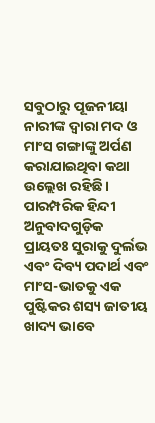ସବୁଠାରୁ ପୂଜନୀୟା ନାରୀଙ୍କ ଦ୍ୱାରା ମଦ ଓ ମାଂସ ଗଙ୍ଗାଙ୍କୁ ଅର୍ପଣ କରାଯାଇଥିବା କଥା ଉଲ୍ଲେଖ ରହିଛି। ପାରମ୍ପରିକ ହିନ୍ଦୀ ଅନୁବାଦଗୁଡ଼ିକ ପ୍ରାୟତଃ ସୁରାକୁ ଦୁର୍ଲଭ ଏବଂ ଦିବ୍ୟ ପଦାର୍ଥ ଏବଂ ମାଂସ-ଭାତକୁ ଏକ ପୁଷ୍ଟିକର ଶସ୍ୟ ଜାତୀୟ ଖାଦ୍ୟ ଭାବେ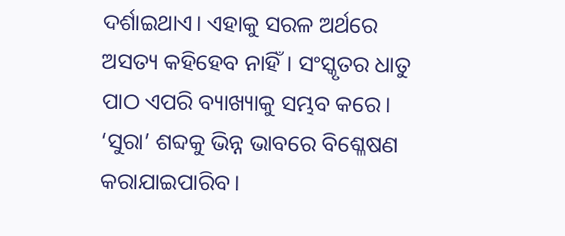ଦର୍ଶାଇଥାଏ। ଏହାକୁ ସରଳ ଅର୍ଥରେ ଅସତ୍ୟ କହିହେବ ନାହିଁ। ସଂସ୍କୃତର ଧାତୁ ପାଠ ଏପରି ବ୍ୟାଖ୍ୟାକୁ ସମ୍ଭବ କରେ। ‘ସୁରା’ ଶବ୍ଦକୁ ଭିନ୍ନ ଭାବରେ ବିଶ୍ଳେଷଣ କରାଯାଇପାରିବ।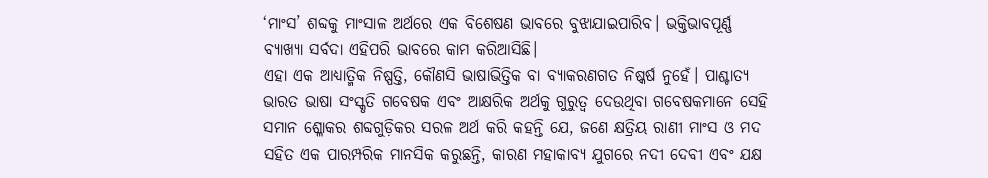‘ମାଂସ’ ଶବ୍ଦକୁ ମାଂସାଳ ଅର୍ଥରେ ଏକ ବିଶେଷଣ ଭାବରେ ବୁଝାଯାଇପାରିବ। ଭକ୍ତିଭାବପୂର୍ଣ୍ଣ ବ୍ୟାଖ୍ୟା ସର୍ବଦା ଏହିପରି ଭାବରେ କାମ କରିଆସିଛି।
ଏହା ଏକ ଆଧ୍ୟାତ୍ମିକ ନିଷ୍ପତ୍ତି, କୌଣସି ଭାଷାଭିତ୍ତିକ ବା ବ୍ୟାକରଣଗତ ନିଷ୍କର୍ଷ ନୁହେଁ। ପାଶ୍ଚାତ୍ୟ ଭାରତ ଭାଷା ସଂସ୍କୃତି ଗବେଷକ ଏବଂ ଆକ୍ଷରିକ ଅର୍ଥକୁ ଗୁରୁତ୍ୱ ଦେଉଥିବା ଗବେଷକମାନେ ସେହି ସମାନ ଶ୍ଳୋକର ଶବ୍ଦଗୁଡ଼ିକର ସରଳ ଅର୍ଥ କରି କହନ୍ତି ଯେ, ଜଣେ କ୍ଷତ୍ରିୟ ରାଣୀ ମାଂସ ଓ ମଦ ସହିତ ଏକ ପାରମ୍ପରିକ ମାନସିକ କରୁଛନ୍ତି, କାରଣ ମହାକାବ୍ୟ ଯୁଗରେ ନଦୀ ଦେବୀ ଏବଂ ଯକ୍ଷ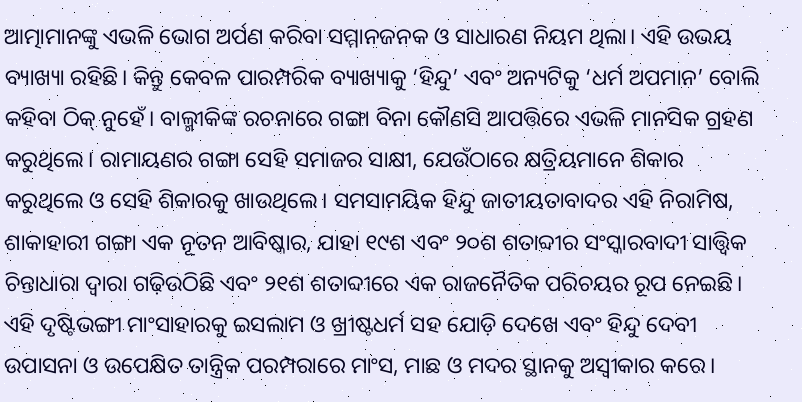ଆତ୍ମାମାନଙ୍କୁ ଏଭଳି ଭୋଗ ଅର୍ପଣ କରିବା ସମ୍ମାନଜନକ ଓ ସାଧାରଣ ନିୟମ ଥିଲା। ଏହି ଉଭୟ ବ୍ୟାଖ୍ୟା ରହିଛି। କିନ୍ତୁ କେବଳ ପାରମ୍ପରିକ ବ୍ୟାଖ୍ୟାକୁ ‘ହିନ୍ଦୁ’ ଏବଂ ଅନ୍ୟଟିକୁ ‘ଧର୍ମ ଅପମାନ’ ବୋଲି କହିବା ଠିକ୍‌ ନୁହେଁ। ବାଲ୍ମୀକିଙ୍କ ରଚନାରେ ଗଙ୍ଗା ବିନା କୌଣସି ଆପତ୍ତିରେ ଏଭଳି ମାନସିକ ଗ୍ରହଣ କରୁଥିଲେ। ରାମାୟଣର ଗଙ୍ଗା ସେହି ସମାଜର ସାକ୍ଷୀ, ଯେଉଁଠାରେ କ୍ଷତ୍ରିୟମାନେ ଶିକାର କରୁଥିଲେ ଓ ସେହି ଶିକାରକୁ ଖାଉଥିଲେ। ସମସାମୟିକ ହିନ୍ଦୁ ଜାତୀୟତାବାଦର ଏହି ନିରାମିଷ, ଶାକାହାରୀ ଗଙ୍ଗା ଏକ ନୂତନ ଆବିଷ୍କାର, ଯାହା ୧୯ଶ ଏବଂ ୨୦ଶ ଶତାବ୍ଦୀର ସଂସ୍କାରବାଦୀ ସାତ୍ତ୍ୱିକ ଚିନ୍ତାଧାରା ଦ୍ୱାରା ଗଢ଼ିଉଠିଛି ଏବଂ ୨୧ଶ ଶତାବ୍ଦୀରେ ଏକ ରାଜନୈତିକ ପରିଚୟର ରୂପ ନେଇଛି। ଏହି ଦୃଷ୍ଟିଭଙ୍ଗୀ ମାଂସାହାରକୁ ଇସଲାମ ଓ ଖ୍ରୀଷ୍ଟଧର୍ମ ସହ ଯୋଡ଼ି ଦେଖେ ଏବଂ ହିନ୍ଦୁ ଦେବୀ ଉପାସନା ଓ ଉପେକ୍ଷିତ ତାନ୍ତ୍ରିକ ପରମ୍ପରାରେ ମାଂସ, ମାଛ ଓ ମଦର ସ୍ଥାନକୁ ଅସ୍ବୀକାର କରେ।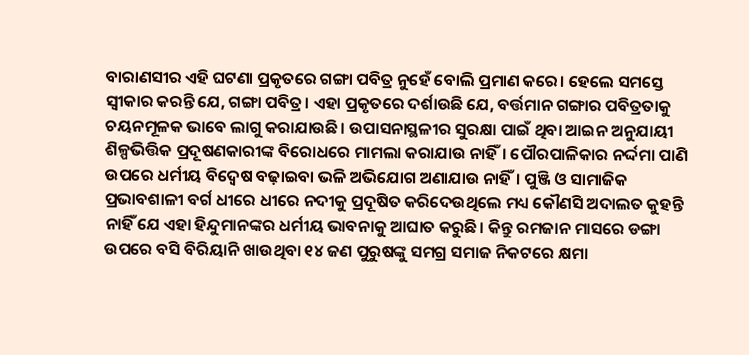ବାରାଣସୀର ଏହି ଘଟଣା ପ୍ରକୃତରେ ଗଙ୍ଗା ପବିତ୍ର ନୁହେଁ ବୋଲି ପ୍ରମାଣ କରେ। ହେଲେ ସମସ୍ତେ ସ୍ବୀକାର କରନ୍ତି ଯେ, ଗଙ୍ଗା ପବିତ୍ର। ଏହା ପ୍ରକୃତରେ ଦର୍ଶାଉଛି ଯେ, ବର୍ତ୍ତମାନ ଗଙ୍ଗାର ପବିତ୍ରତାକୁ ଚୟନମୂଳକ ଭାବେ ଲାଗୁ କରାଯାଉଛି। ଉପାସନାସ୍ଥଳୀର ସୁରକ୍ଷା ପାଇଁ ଥିବା ଆଇନ ଅନୁଯାୟୀ ଶିଳ୍ପଭିତ୍ତିକ ପ୍ରଦୂଷଣକାରୀଙ୍କ ବିରୋଧରେ ମାମଲା କରାଯାଉ ନାହିଁ। ପୌରପାଳିକାର ନର୍ଦ୍ଦମା ପାଣି ଉପରେ ଧର୍ମୀୟ ବିଦ୍ୱେଷ ବଢ଼ାଇବା ଭଳି ଅଭିଯୋଗ ଅଣାଯାଉ ନାହିଁ। ପୁଞ୍ଜି ଓ ସାମାଜିକ ପ୍ରଭାବଶାଳୀ ବର୍ଗ ଧୀରେ ଧୀରେ ନଦୀକୁ ପ୍ରଦୂଷିତ କରିଦେଉଥିଲେ ମଧ୍ୟ କୌଣସି ଅଦାଲତ କୁହନ୍ତି ନାହିଁ ଯେ ଏହା ହିନ୍ଦୁମାନଙ୍କର ଧର୍ମୀୟ ଭାବନାକୁ ଆଘାତ କରୁଛି। କିନ୍ତୁ ରମଜାନ ମାସରେ ଡଙ୍ଗା ଉପରେ ବସି ବିରିୟାନି ଖାଉଥିବା ୧୪ ଜଣ ପୁରୁଷଙ୍କୁ ସମଗ୍ର ସମାଜ ନିକଟରେ କ୍ଷମା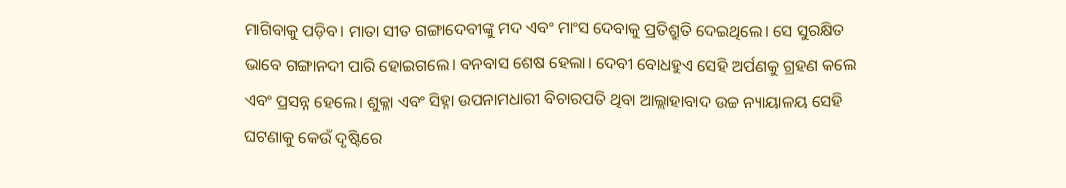ମାଗିବାକୁ ପଡ଼ିବ। ମାତା ସୀତ ଗଙ୍ଗାଦେବୀଙ୍କୁ ମଦ ଏବଂ ମାଂସ ଦେବାକୁ ପ୍ରତିଶ୍ରୁତି ଦେଇଥିଲେ। ସେ ସୁରକ୍ଷିତ ଭାବେ ଗଙ୍ଗାନଦୀ ପାରି ହୋଇଗଲେ। ବନବାସ ଶେଷ ହେଲା। ଦେବୀ ବୋଧହୁଏ ସେହି ଅର୍ପଣକୁ ଗ୍ରହଣ କଲେ ଏବଂ ପ୍ରସନ୍ନ ହେଲେ। ଶୁକ୍ଳା ଏବଂ ସିହ୍ନା ଉପନାମଧାରୀ ବିଚାରପତି ଥିବା ଆଲ୍ଲାହାବାଦ ଉଚ୍ଚ ନ୍ୟାୟାଳୟ ସେହି ଘଟଣାକୁ କେଉଁ ଦୃଷ୍ଟିରେ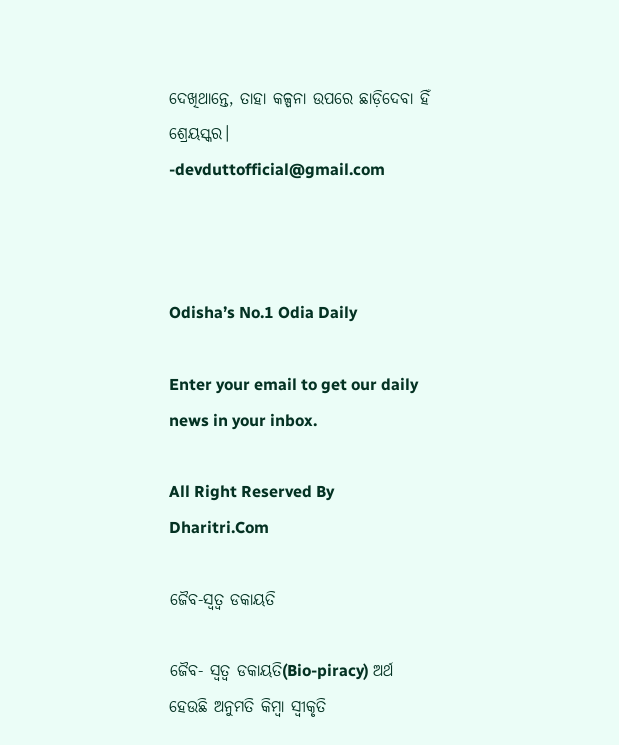ଦେଖିଥାନ୍ତେ, ତାହା କଳ୍ପନା ଉପରେ ଛାଡ଼ିଦେବା ହିଁ ଶ୍ରେୟସ୍କର।
-devduttofficial@gmail.com



Odisha’s No.1 Odia Daily

Enter your email to get our daily news in your inbox.

All Right Reserved By Dharitri.Com

ଜୈବ-ସ୍ବତ୍ୱ ଡକାୟତି

ଜୈବ- ସ୍ବତ୍ୱ ଡକାୟତି(Bio-piracy) ଅର୍ଥ ହେଉଛି ଅନୁମତି କିମ୍ବା ସ୍ବୀକୃତି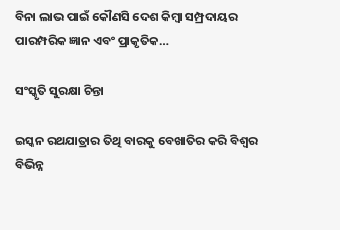ବିନା ଲାଭ ପାଇଁ କୌଣସି ଦେଶ କିମ୍ବା ସମ୍ପ୍ରଦାୟର ପାରମ୍ପରିକ ଜ୍ଞାନ ଏବଂ ପ୍ରାକୃତିକ…

ସଂସ୍କୃତି ସୁରକ୍ଷା ଚିନ୍ତା

ଇସ୍କନ ରଥଯାତ୍ରାର ତିଥି ବାରକୁ ବେଖାତିର କରି ବିଶ୍ୱର ବିଭିନ୍ନ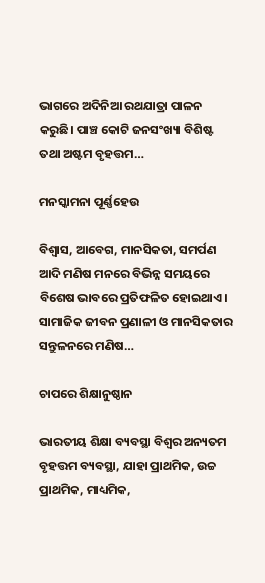ଭାଗରେ ଅଦିନିଆ ରଥଯାତ୍ରା ପାଳନ କରୁଛି। ପାଞ୍ଚ କୋଟି ଜନସଂଖ୍ୟା ବିଶିଷ୍ଟ ତଥା ଅଷ୍ଟମ ବୃହତ୍ତମ…

ମନସ୍କାମନା ପୂର୍ଣ୍ଣହେଉ

ବିଶ୍ୱାସ, ଆବେଗ, ମାନସିକତା, ସମର୍ପଣ ଆଦି ମଣିଷ ମନରେ ବିଭିନ୍ନ ସମୟରେ ବିଶେଷ ଭାବରେ ପ୍ରତିଫଳିତ ହୋଇଥାଏ। ସାମାଜିକ ଜୀବନ ପ୍ରଣାଳୀ ଓ ମାନସିକତାର ସନ୍ତୁଳନରେ ମଣିଷ…

ଚାପରେ ଶିକ୍ଷାନୁଷ୍ଠାନ

ଭାରତୀୟ ଶିକ୍ଷା ବ୍ୟବସ୍ଥା ବିଶ୍ୱର ଅନ୍ୟତମ ବୃହତ୍ତମ ବ୍ୟବସ୍ଥା, ଯାହା ପ୍ରାଥମିକ, ଉଚ୍ଚ ପ୍ରାଥମିକ, ମାଧ୍ୟମିକ,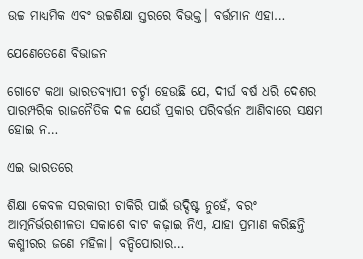ଉଚ୍ଚ ମାଧ୍ୟମିକ ଏବଂ ଉଚ୍ଚଶିକ୍ଷା ସ୍ତରରେ ବିଭକ୍ତ। ବର୍ତ୍ତମାନ ଏହା…

ଯେଣେତେଣେ ବିଭାଜନ

ଗୋଟେ କଥା ଭାରତବ୍ୟାପୀ ଚର୍ଚ୍ଚା ହେଉଛି ଯେ, ଦୀର୍ଘ ବର୍ଷ ଧରି ଦେଶର ପାରମ୍ପରିକ ରାଜନୈତିକ ଦଳ ଯେଉଁ ପ୍ରକାର ପରିବର୍ତ୍ତନ ଆଣିବାରେ ସକ୍ଷମ ହୋଇ ନ…

ଏଇ ଭାରତରେ

ଶିକ୍ଷା କେବଳ ସରକାରୀ ଚାକିରି ପାଇଁ ଉଦ୍ଦିଷ୍ଟ ନୁହେଁ, ବରଂ ଆତ୍ମନିର୍ଭରଶୀଳତା ସକାଶେ ବାଟ କଢ଼ାଇ ନିଏ, ଯାହା ପ୍ରମାଣ କରିଛନ୍ତି କଶ୍ମୀରର ଜଣେ ମହିଳା। ବନ୍ଦିପୋରାର…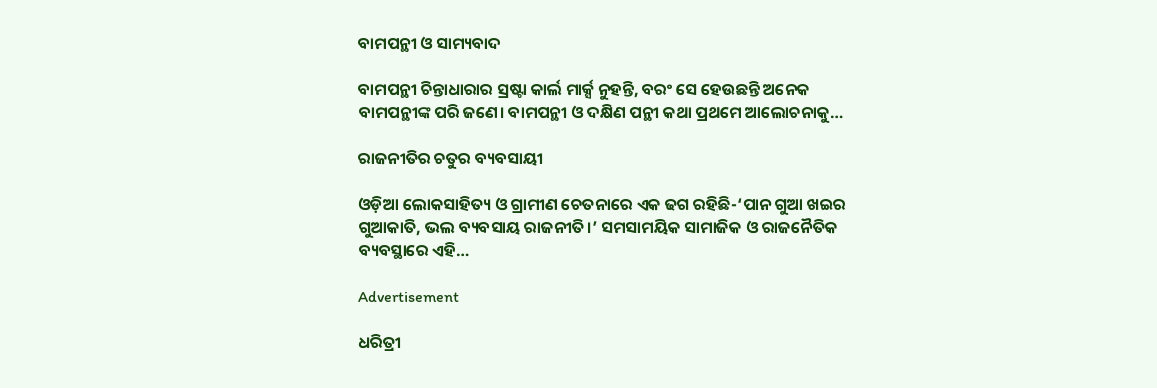ବାମପନ୍ଥୀ ଓ ସାମ୍ୟବାଦ

ବାମପନ୍ଥୀ ଚିନ୍ତାଧାରାର ସ୍ରଷ୍ଟା କାର୍ଲ ମାର୍କ୍ସ ନୁହନ୍ତି, ବରଂ ସେ ହେଉଛନ୍ତି ଅନେକ ବାମପନ୍ଥୀଙ୍କ ପରି ଜଣେ। ବାମପନ୍ଥୀ ଓ ଦକ୍ଷିଣ ପନ୍ଥୀ କଥା ପ୍ରଥମେ ଆଲୋଚନାକୁ…

ରାଜନୀତିର ଚତୁର ବ୍ୟବସାୟୀ

ଓଡ଼ିଆ ଲୋକସାହିତ୍ୟ ଓ ଗ୍ରାମୀଣ ଚେତନାରେ ଏକ ଢଗ ରହିଛି-‘ପାନ ଗୁଆ ଖଇର ଗୁଆକାତି, ଭଲ ବ୍ୟବସାୟ ରାଜନୀତି।’ ସମସାମୟିକ ସାମାଜିକ ଓ ରାଜନୈତିକ ବ୍ୟବସ୍ଥାରେ ଏହି…

Advertisement

ଧରିତ୍ରୀ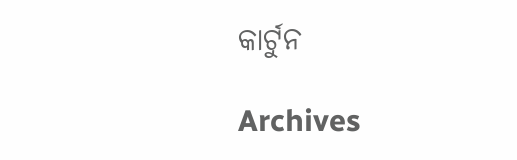କାର୍ଟୁନ

Archives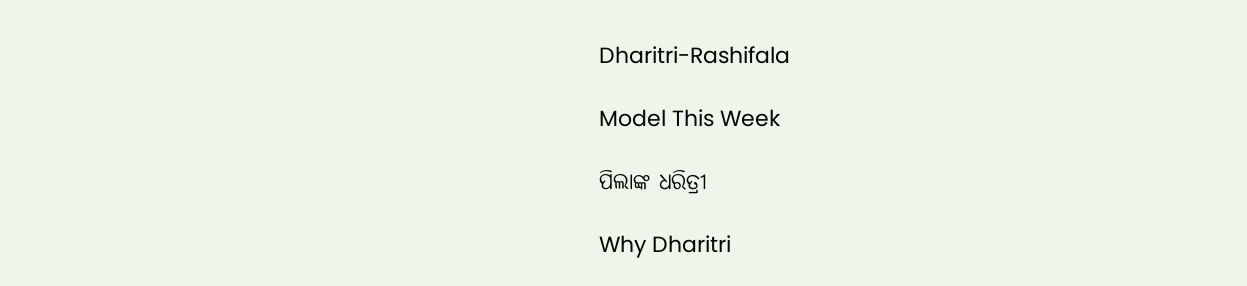Dharitri-Rashifala

Model This Week

ପିଲାଙ୍କ ଧରିତ୍ରୀ

Why Dharitri